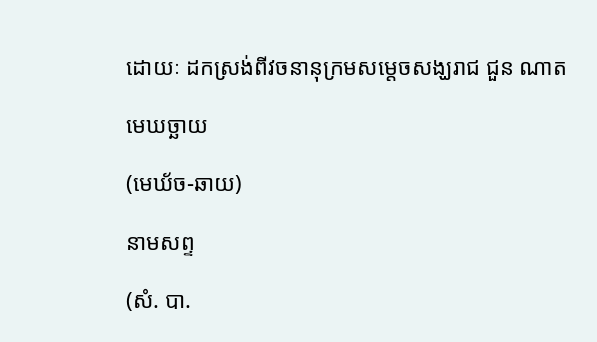ដោយៈ ដកស្រង់ពីវចនានុក្រមសម្តេចសង្ឃរាជ ជួន ណាត

មេឃច្ឆាយ

(មេឃ័ច-ឆាយ)

នាមសព្ទ

(សំ. បា.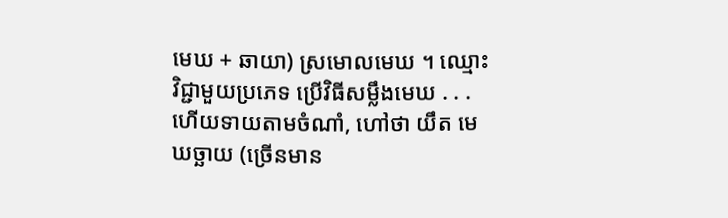មេឃ + ឆាយា) ស្រមោលមេឃ ។ ឈ្មោះវិជ្ជាមួយប្រភេទ ប្រើវិធីសម្លឹងមេឃ . . . ហើយទាយតាមចំណាំ, ហៅថា យឹត មេឃច្ឆាយ (ច្រើនមាន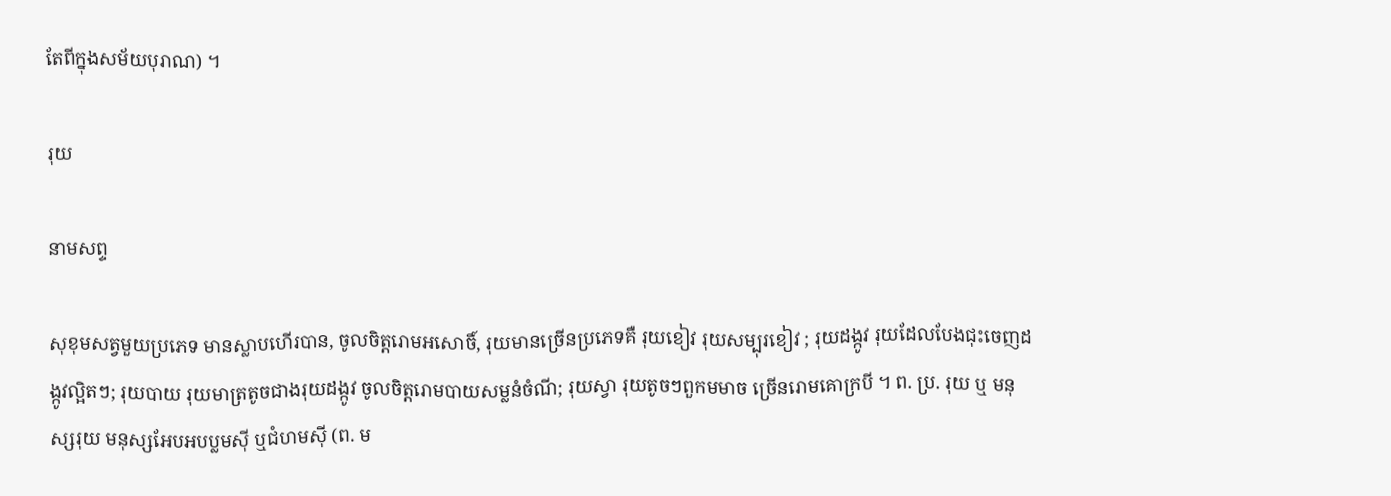តែពីក្នុងសម័យបុរាណ) ។

រុយ

នាមសព្ទ

សុខុមសត្វមួយប្រភេទ មានស្លាបហើរបាន, ចូលចិត្តរោមអសោចិ៍, រុយមានច្រើនប្រភេទគឺ រុយខៀវ រុយសម្បុរខៀវ ; រុយដង្កូវ រុយដែលបែងជុះចេញដង្កូវល្អិតៗ; រុយបាយ រុយមាត្រតូចជាងរុយដង្កូវ ចូលចិត្តរោមបាយសម្លនំចំណី; រុយស្វា រុយតូចៗពួកមមាច ច្រើនរោមគោក្របី ។ ព. ប្រ. រុយ ឬ មនុស្សរុយ មនុស្សអែបអបប្លមស៊ី ឬជំហមស៊ី (ព. ម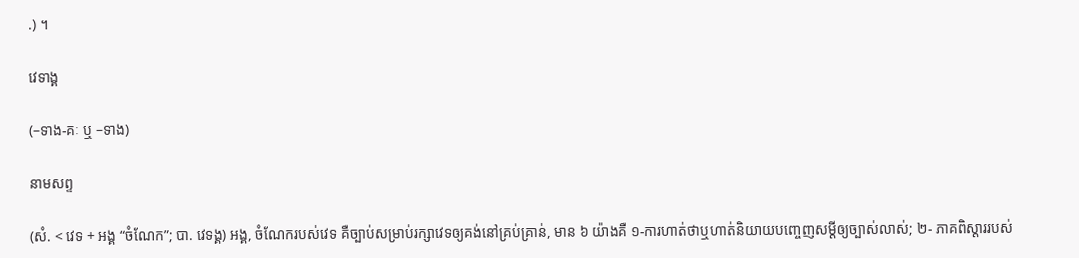.) ។

វេទាង្គ

(–ទាង-គៈ ឬ –ទាង)

នាមសព្ទ

(សំ. < វេទ + អង្គ “ចំណែក”; បា. វេទង្គ) អង្គ, ចំណែករបស់វេទ គឺច្បាប់សម្រាប់រក្សាវេទឲ្យគង់នៅគ្រប់គ្រាន់, មាន ៦ យ៉ាងគឺ ១-ការហាត់ថាឬហាត់និយាយបញ្ចេញសម្ដីឲ្យច្បាស់លាស់; ២- ភាគពិស្ដាររបស់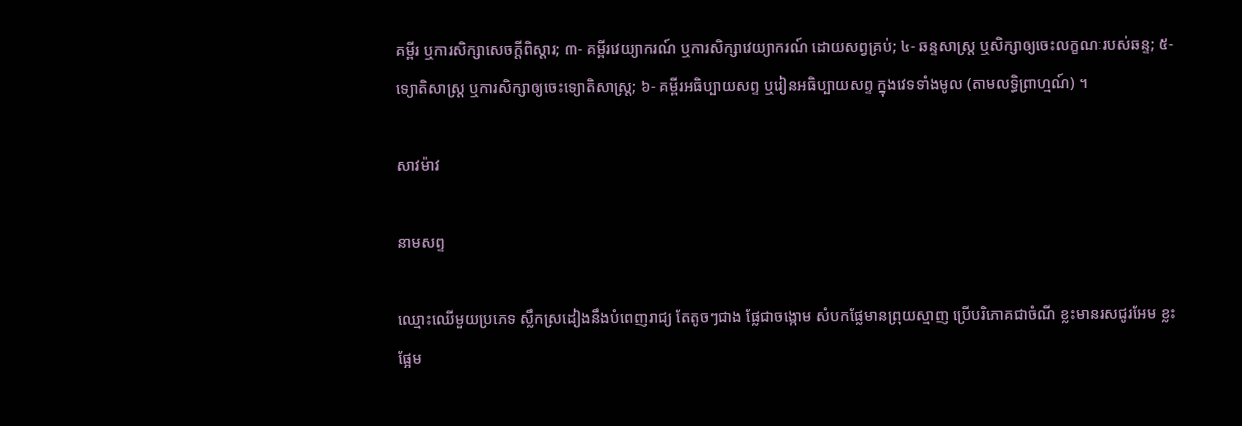គម្ពីរ ឬការសិក្សាសេចក្ដីពិស្ដារ; ៣- គម្ពីរវេយ្យាករណ៍ ឬការសិក្សាវេយ្យាករណ៍ ដោយសព្វគ្រប់; ៤- ឆន្ទសាស្ត្រ ឬសិក្សាឲ្យចេះលក្ខណៈរបស់ឆន្ទ; ៥- ទ្យោតិសាស្ត្រ ឬការសិក្សាឲ្យចេះទ្យោតិសាស្ត្រ; ៦- គម្ពីរអធិប្បាយសព្ទ ឬរៀនអធិប្បាយសព្ទ ក្នុងវេទទាំងមូល (តាមលទ្ធិព្រាហ្មណ៍) ។

សាវម៉ាវ

នាមសព្ទ

ឈ្មោះឈើមួយប្រភេទ ស្លឹកស្រដៀងនឹងបំពេញរាជ្យ តែតូចៗជាង ផ្លែជាចង្កោម សំបកផ្លែមានព្រុយស្មាញ ប្រើបរិភោគជាចំណី ខ្លះមានរសជូរអែម ខ្លះផ្អែម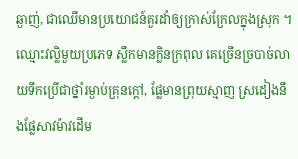ឆ្ងាញ់, ជាឈើមានប្រយោជន៍គួរដាំឲ្យក្រាស់ក្រែលក្នុងស្រុក ។ ឈ្មោះវល្លិមួយប្រភេទ ស្លឹកមានក្លិនក្រពុល គេច្រើនច្របាច់លាយទឹកប្រើជាថ្នាំរម្ងាប់គ្រុនក្ដៅ, ផ្លែមានព្រុយស្មាញ ស្រដៀងនឹងផ្លែសាវម៉ាវដើម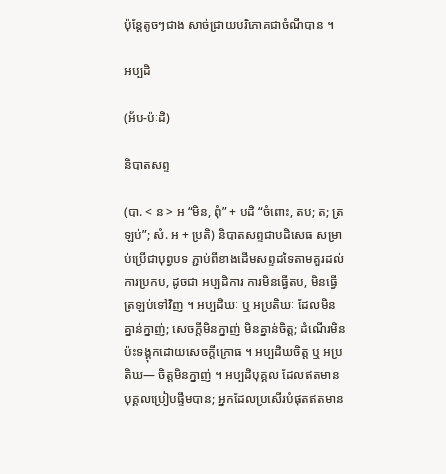ប៉ុន្តែតូចៗជាង សាច់ជ្រាយបរិភោគជាចំណីបាន ។

អប្បដិ

(អ័ប-ប៉ៈដិ)

និបាតសព្ទ

(បា. < ន > អ “មិន, ពុំ” + បដិ “ចំពោះ, តប; ត; ត្រឡប់”; សំ. អ + ប្រតិ) និបាតសព្ទជាបដិសេធ សម្រាប់ប្រើជាបុព្វបទ ភ្ជាប់ពីខាងដើមសព្ទដទៃតាមគួរដល់ការប្រកប, ដូចជា អប្បដិការ ការមិនធ្វើតប, មិនធ្វើត្រឡប់ទៅវិញ ។ អប្បដិឃៈ ឬ អប្រតិឃៈ ដែលមិនគ្នាន់ក្នាញ់; សេចក្ដីមិនក្នាញ់ មិនគ្នាន់ចិត្ត; ដំណើរមិនប៉ះទង្គុកដោយសេចក្ដីក្រោធ ។ អប្បដិឃចិត្ត ឬ អប្រតិឃ— ចិត្តមិនក្នាញ់ ។ អប្បដិបុគ្គល ដែលឥតមានបុគ្គលប្រៀបផ្ទឹមបាន; អ្នកដែលប្រសើរបំផុតឥតមាន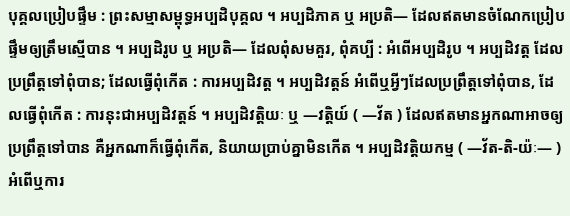បុគ្គលប្រៀបផ្ទឹម : ព្រះសម្មាសម្ពុទ្ធអប្បដិបុគ្គល ។ អប្បដិភាគ ឬ អប្រតិ— ដែលឥតមានចំណែកប្រៀបផ្ទឹមឲ្យត្រឹមស្មើបាន ។ អប្បដិរូប ឬ អប្រតិ— ដែលពុំសមគួរ, ពុំគប្បី : អំពើអប្បដិរូប ។ អប្បដិវត្ត ដែលប្រព្រឹត្តទៅពុំបាន; ដែលធ្វើពុំកើត : ការអប្បដិវត្ត ។ អប្បដិវត្តន៍ អំពើឬអ្វីៗដែលប្រព្រឹត្តទៅពុំបាន, ដែលធ្វើពុំកើត : ការនុះជាអប្បដិវត្តន៍ ។ អប្បដិវត្តិយៈ ឬ —វត្តិយ៍ ( —វ័ត ) ដែលឥតមានអ្នកណាអាចឲ្យប្រព្រឹត្តទៅបាន គឺអ្នកណាក៏ធ្វើពុំកើត, និយាយប្រាប់គ្នាមិនកើត ។ អប្បដិវត្តិយកម្ម ( —វ័ត-តិ-យ៉ៈ— ) អំពើឬការ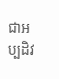ជាអប្បដិវ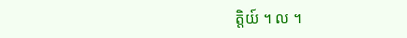ត្តិយ៍ ។ ល ។